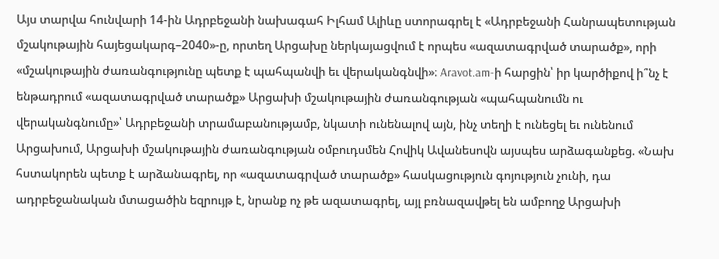Այս տարվա հունվարի 14-ին Ադրբեջանի նախագահ Իլհամ Ալիևը ստորագրել է «Ադրբեջանի Հանրապետության մշակութային հայեցակարգ–2040»-ը, որտեղ Արցախը ներկայացվում է որպես «ազատագրված տարածք», որի «մշակութային ժառանգությունը պետք է պահպանվի եւ վերականգնվի»։ Aravot.am-ի հարցին՝ իր կարծիքով ի՞նչ է ենթադրում «ազատագրված տարածք» Արցախի մշակութային ժառանգության «պահպանումն ու վերականգնումը»՝ Ադրբեջանի տրամաբանությամբ, նկատի ունենալով այն, ինչ տեղի է ունեցել եւ ունենում Արցախում, Արցախի մշակութային ժառանգության օմբուդսմեն Հովիկ Ավանեսովն այսպես արձագանքեց. «Նախ հստակորեն պետք է արձանագրել, որ «ազատագրված տարածք» հասկացություն գոյություն չունի, դա ադրբեջանական մտացածին եզրույթ է, նրանք ոչ թե ազատագրել, այլ բռնազավթել են ամբողջ Արցախի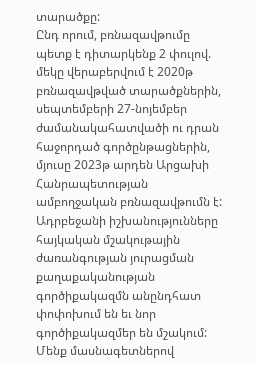տարածքը:
Ընդ որում, բռնազավթումը պետք է դիտարկենք 2 փուլով. մեկը վերաբերվում է 2020թ բռնազավթված տարածքներին, սեպտեմբերի 27-նոյեմբեր ժամանակահատվածի ու դրան հաջորդած գործընթացներին, մյուսը 2023թ արդեն Արցախի Հանրապետության ամբողջական բռնազավթումն է: Ադրբեջանի իշխանությունները հայկական մշակութային ժառանգության յուրացման քաղաքականության գործիքակազմն անընդհատ փոփոխում են եւ նոր գործիքակազմեր են մշակում:
Մենք մասնագետներով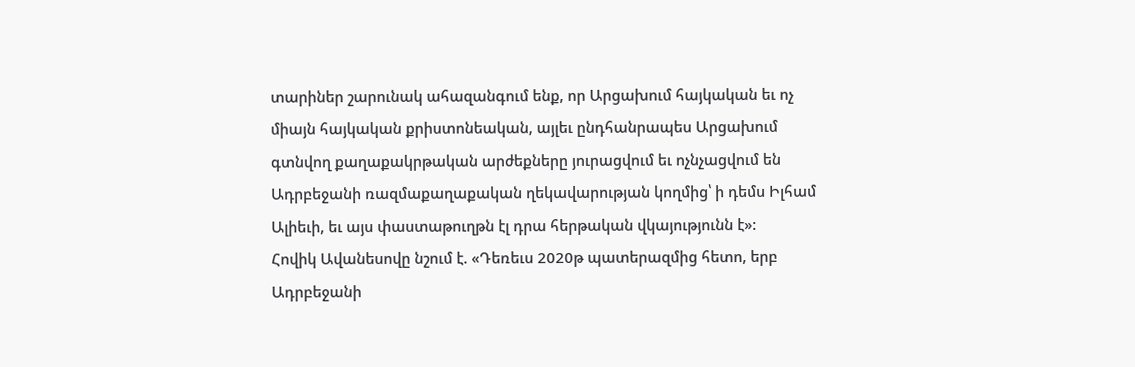տարիներ շարունակ ահազանգում ենք, որ Արցախում հայկական եւ ոչ միայն հայկական քրիստոնեական, այլեւ ընդհանրապես Արցախում գտնվող քաղաքակրթական արժեքները յուրացվում եւ ոչնչացվում են Ադրբեջանի ռազմաքաղաքական ղեկավարության կողմից՝ ի դեմս Իլհամ Ալիեւի, եւ այս փաստաթուղթն էլ դրա հերթական վկայությունն է»:
Հովիկ Ավանեսովը նշում է. «Դեռեւս 2020թ պատերազմից հետո, երբ Ադրբեջանի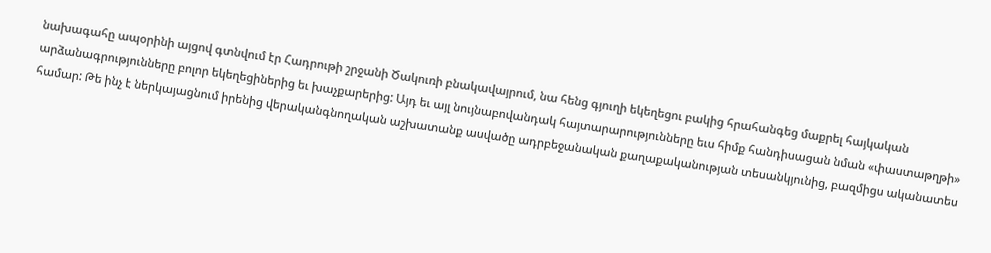նախագահը ապօրինի այցով գտնվում էր Հադրութի շրջանի Ծակուռի բնակավայրում, նա հենց գյուղի եկեղեցու բակից հրահանգեց մաքրել հայկական արձանագրությունները բոլոր եկեղեցիներից եւ խաչքարերից: Այդ եւ այլ նույնաբովանդակ հայտարարությունները եւս հիմք հանդիսացան նման «փաստաթղթի» համար: Թե ինչ է ներկայացնում իրենից վերականգնողական աշխատանք ասվածը ադրբեջանական քաղաքականության տեսանկյունից, բազմիցս ականատես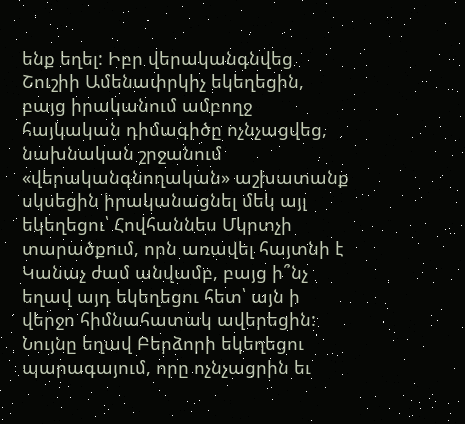ենք եղել: Իբր վերականգնվեց Շուշիի Ամենափրկիչ եկեղեցին, բայց իրականում ամբողջ հայկական դիմագիծը ոչնչացվեց, նախնական շրջանում «վերականգնողական» աշխատանք սկսեցին իրականացնել մեկ այլ եկեղեցու՝ Հովհաննես Մկրտչի տարածքում, որն առավել հայտնի է Կանաչ ժամ անվամբ, բայց ի՞նչ եղավ այդ եկեղեցու հետ՝ այն ի վերջո հիմնահատակ ավերեցին: Նույնը եղավ Բերձորի եկեղեցու պարագայում, որը ոչնչացրին եւ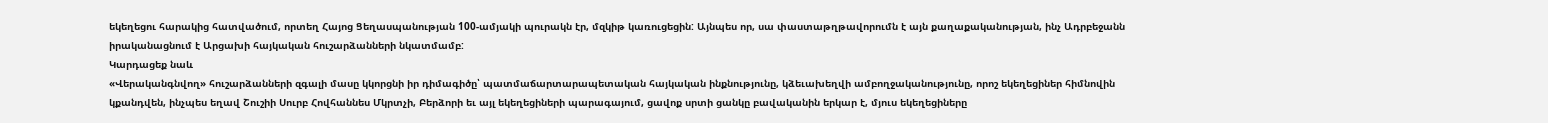եկեղեցու հարակից հատվածում, որտեղ Հայոց Ցեղասպանության 100-ամյակի պուրակն էր, մզկիթ կառուցեցին: Այնպես որ, սա փաստաթղթավորումն է այն քաղաքականության, ինչ Ադրբեջանն իրականացնում է Արցախի հայկական հուշարձանների նկատմամբ:
Կարդացեք նաև
«Վերականգնվող» հուշարձանների զգալի մասը կկորցնի իր դիմագիծը՝ պատմաճարտարապետական հայկական ինքնությունը, կձեւախեղվի ամբողջականությունը, որոշ եկեղեցիներ հիմնովին կքանդվեն, ինչպես եղավ Շուշիի Սուրբ Հովհաննես Մկրտչի, Բերձորի եւ այլ եկեղեցիների պարագայում, ցավոք սրտի ցանկը բավականին երկար է, մյուս եկեղեցիները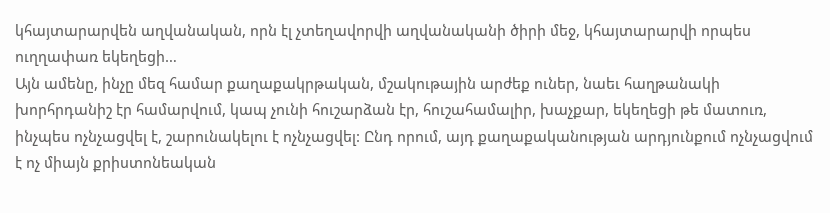կհայտարարվեն աղվանական, որն էլ չտեղավորվի աղվանականի ծիրի մեջ, կհայտարարվի որպես ուղղափառ եկեղեցի…
Այն ամենը, ինչը մեզ համար քաղաքակրթական, մշակութային արժեք ուներ, նաեւ հաղթանակի խորհրդանիշ էր համարվում, կապ չունի հուշարձան էր, հուշահամալիր, խաչքար, եկեղեցի թե մատուռ, ինչպես ոչնչացվել է, շարունակելու է ոչնչացվել: Ընդ որում, այդ քաղաքականության արդյունքում ոչնչացվում է ոչ միայն քրիստոնեական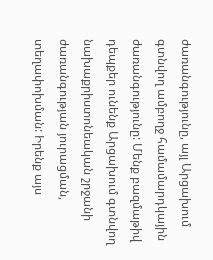ժառանգությունը, այլ Արցախում գտնվող ամբողջ համամարդկային ժառանգությունը: Մենք բազմաթիվ դեպքեր ունենք Արցախում գտնվող նախաքրիստոնեական շրջանի ժառանգության յուրացման, տեղափոխման: Իրենք այս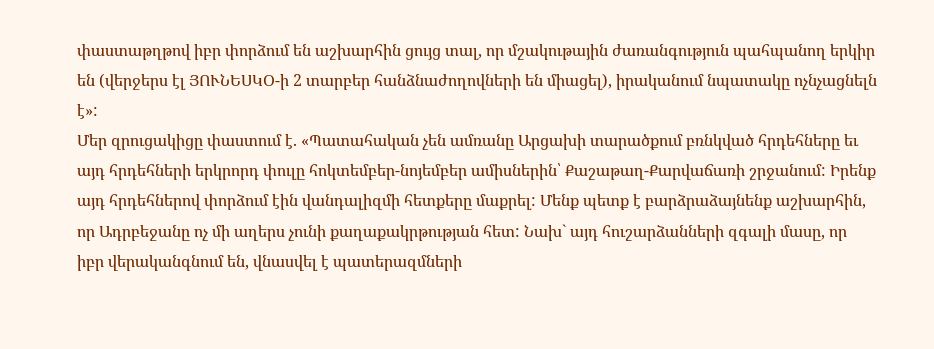փաստաթղթով իբր փորձում են աշխարհին ցույց տալ, որ մշակութային ժառանգություն պահպանող երկիր են (վերջերս էլ ՅՈՒՆԵՍԿՕ-ի 2 տարբեր հանձնաժողովների են միացել), իրականում նպատակը ոչնչացնելն է»:
Մեր զրուցակիցը փաստում է. «Պատահական չեն ամռանը Արցախի տարածքում բռնկված հրդեհները եւ այդ հրդեհների երկրորդ փուլը հոկտեմբեր-նոյեմբեր ամիսներին՝ Քաշաթաղ-Քարվաճառի շրջանում: Իրենք այդ հրդեհներով փորձում էին վանդալիզմի հետքերը մաքրել: Մենք պետք է բարձրաձայնենք աշխարհին, որ Ադրբեջանը ոչ մի աղերս չունի քաղաքակրթության հետ: Նախ` այդ հուշարձանների զգալի մասը, որ իբր վերականգնում են, վնասվել է պատերազմների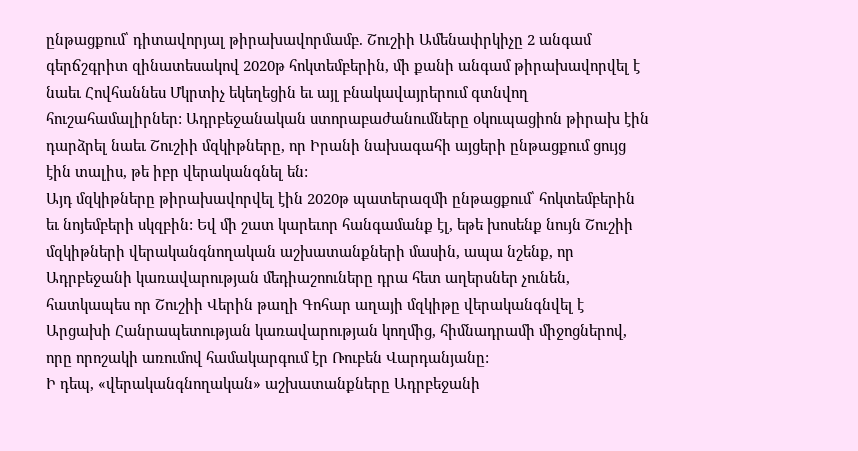ընթացքում՝ դիտավորյալ թիրախավորմամբ. Շուշիի Ամենափրկիչը 2 անգամ գերճշգրիտ զինատեսակով 2020թ հոկտեմբերին, մի քանի անգամ թիրախավորվել է նաեւ Հովհաննես Մկրտիչ եկեղեցին եւ այլ բնակավայրերում գտնվող հուշահամալիրներ: Ադրբեջանական ստորաբաժանումները օկուպացիոն թիրախ էին դարձրել նաեւ Շուշիի մզկիթները, որ Իրանի նախագահի այցերի ընթացքում ցույց էին տալիս, թե իբր վերականգնել են:
Այդ մզկիթները թիրախավորվել էին 2020թ պատերազմի ընթացքում՝ հոկտեմբերին եւ նոյեմբերի սկզբին: Եվ մի շատ կարեւոր հանգամանք էլ, եթե խոսենք նույն Շուշիի մզկիթների վերականգնողական աշխատանքների մասին, ապա նշենք, որ Ադրբեջանի կառավարության մեդիաշոուները դրա հետ աղերսներ չունեն, հատկապես որ Շուշիի Վերին թաղի Գոհար աղայի մզկիթը վերականգնվել է Արցախի Հանրապետության կառավարության կողմից, հիմնադրամի միջոցներով, որը որոշակի առումով համակարգում էր Ռուբեն Վարդանյանը:
Ի դեպ, «վերականգնողական» աշխատանքները Ադրբեջանի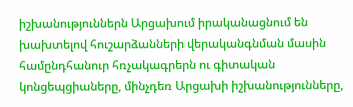իշխանություններն Արցախում իրականացնում են խախտելով հուշարձանների վերականգնման մասին համընդհանուր հռչակագրերն ու գիտական կոնցեպցիաները, մինչդեռ Արցախի իշխանությունները,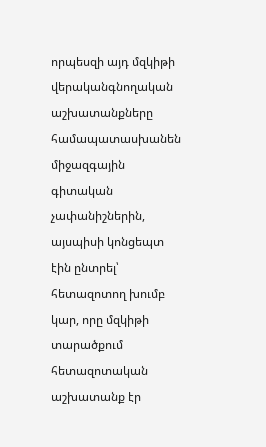որպեսզի այդ մզկիթի վերականգնողական աշխատանքները համապատասխանեն միջազգային գիտական չափանիշներին, այսպիսի կոնցեպտ էին ընտրել՝ հետազոտող խումբ կար, որը մզկիթի տարածքում հետազոտական աշխատանք էր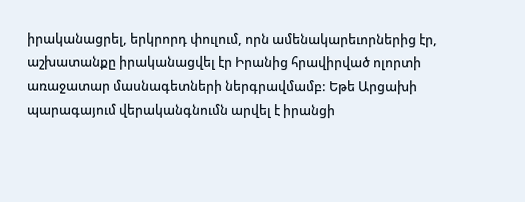իրականացրել, երկրորդ փուլում, որն ամենակարեւորներից էր, աշխատանքը իրականացվել էր Իրանից հրավիրված ոլորտի առաջատար մասնագետների ներգրավմամբ: Եթե Արցախի պարագայում վերականգնումն արվել է իրանցի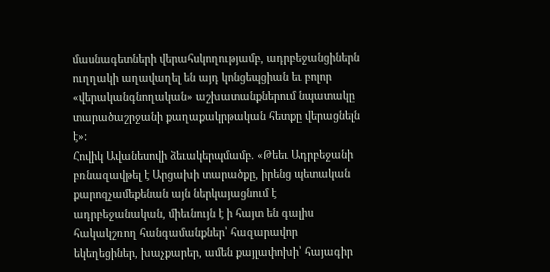մասնագետների վերահսկողությամբ, ադրբեջանցիներն ուղղակի աղավաղել են այդ կոնցեպցիան եւ բոլոր «վերականգնողական» աշխատանքներում նպատակը տարածաշրջանի քաղաքակրթական հետքը վերացնելն է»:
Հովիկ Ավանեսովի ձեւակերպմամբ. «Թեեւ Ադրբեջանի բռնազավթել է Արցախի տարածքը, իրենց պետական քարոզչամեքենան այն ներկայացնում է ադրբեջանական, միեւնույն է ի հայտ են գալիս հակակշռող հանգամանքներ՝ հազարավոր եկեղեցիներ, խաչքարեր, ամեն քայլափոխի՝ հայագիր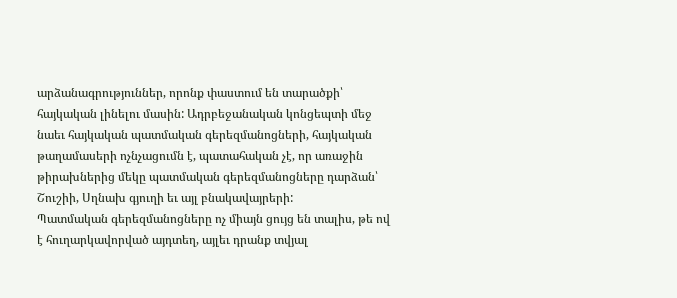արձանագրություններ, որոնք փաստում են տարածքի՝ հայկական լինելու մասին: Ադրբեջանական կոնցեպտի մեջ նաեւ հայկական պատմական գերեզմանոցների, հայկական թաղամասերի ոչնչացումն է, պատահական չէ, որ առաջին թիրախներից մեկը պատմական գերեզմանոցները դարձան՝ Շուշիի, Սղնախ գյուղի եւ այլ բնակավայրերի:
Պատմական գերեզմանոցները ոչ միայն ցույց են տալիս, թե ով է հուղարկավորված այդտեղ, այլեւ դրանք տվյալ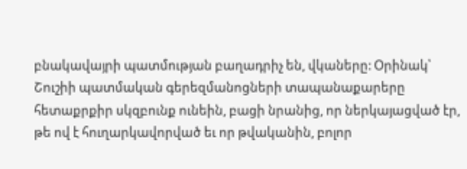բնակավայրի պատմության բաղադրիչ են, վկաները: Օրինակ՝ Շուշիի պատմական գերեզմանոցների տապանաքարերը հետաքրքիր սկզբունք ունեին, բացի նրանից, որ ներկայացված էր, թե ով է հուղարկավորված եւ որ թվականին, բոլոր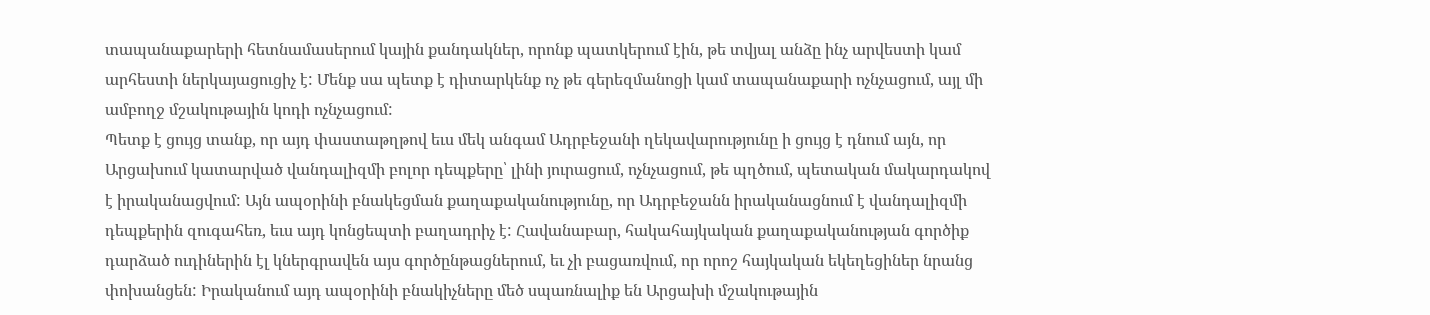տապանաքարերի հետնամասերում կային քանդակներ, որոնք պատկերում էին, թե տվյալ անձը ինչ արվեստի կամ արհեստի ներկայացուցիչ է: Մենք սա պետք է դիտարկենք ոչ թե գերեզմանոցի կամ տապանաքարի ոչնչացում, այլ մի ամբողջ մշակութային կոդի ոչնչացում:
Պետք է ցույց տանք, որ այդ փաստաթղթով եւս մեկ անգամ Ադրբեջանի ղեկավարությունը ի ցույց է դնում այն, որ Արցախում կատարված վանդալիզմի բոլոր դեպքերը՝ լինի յուրացում, ոչնչացում, թե պղծում, պետական մակարդակով է իրականացվում: Այն ապօրինի բնակեցման քաղաքականությունը, որ Ադրբեջանն իրականացնում է վանդալիզմի դեպքերին զուգահեռ, եւս այդ կոնցեպտի բաղադրիչ է: Հավանաբար, հակահայկական քաղաքականության գործիք դարձած ուդիներին էլ կներգրավեն այս գործընթացներում, եւ չի բացառվում, որ որոշ հայկական եկեղեցիներ նրանց փոխանցեն: Իրականում այդ ապօրինի բնակիչները մեծ սպառնալիք են Արցախի մշակութային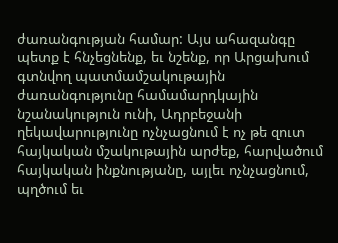ժառանգության համար: Այս ահազանգը պետք է հնչեցնենք, եւ նշենք, որ Արցախում գտնվող պատմամշակութային ժառանգությունը համամարդկային նշանակություն ունի, Ադրբեջանի ղեկավարությունը ոչնչացնում է ոչ թե զուտ հայկական մշակութային արժեք, հարվածում հայկական ինքնությանը, այլեւ ոչնչացնում, պղծում եւ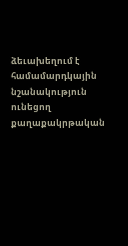ձեւախեղում է համամարդկային նշանակություն ունեցող քաղաքակրթական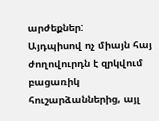արժեքներ:
Այդպիսով ոչ միայն հայ ժողովուրդն է զրկվում բացառիկ հուշարձաններից, այլ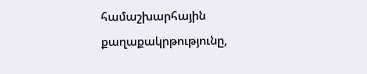համաշխարհային քաղաքակրթությունը,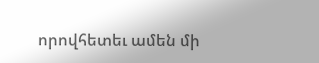որովհետեւ ամեն մի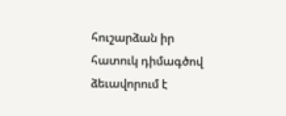հուշարձան իր հատուկ դիմագծով ձեւավորում է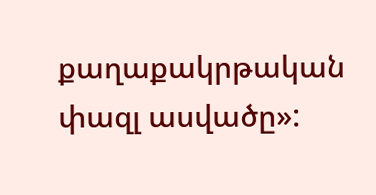քաղաքակրթական փազլ ասվածը»: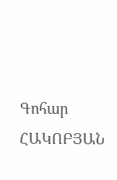Գոհար ՀԱԿՈԲՅԱՆ